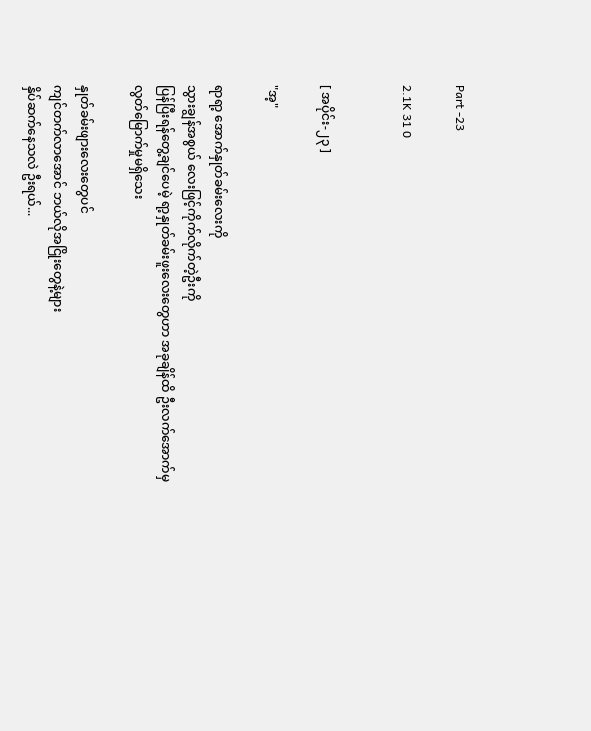Part -23

2.1K 31 0


[ အပိုင်း-၂၃ ]

"အ့"

ရာရာ့ အောက်နှုတ်ခမ်းလေးကို
သွားချွန်အစွယ်‌ လေးဖြင့်ကိုက်လိုက်တဲ့ဦးကို
ပြန်ပြီးရန်တွေ့ချင်ပေမဲ့ ရာ့နှုတ်ခမ်းဖူးလေးတွေဟာ အခုချိန်ထိ ဦးလက်အောက်မှ
လွတ်မြောက်မှုမရှိသေး

နှုတ်ခမ်းဖျားလေးတွေပင်
ကျင်တက်လာအောင် ဘယ်လိုအငြိုးတွေနဲ့များ
နှိပ်ဆက်နေသလဲ ဦးရယ်...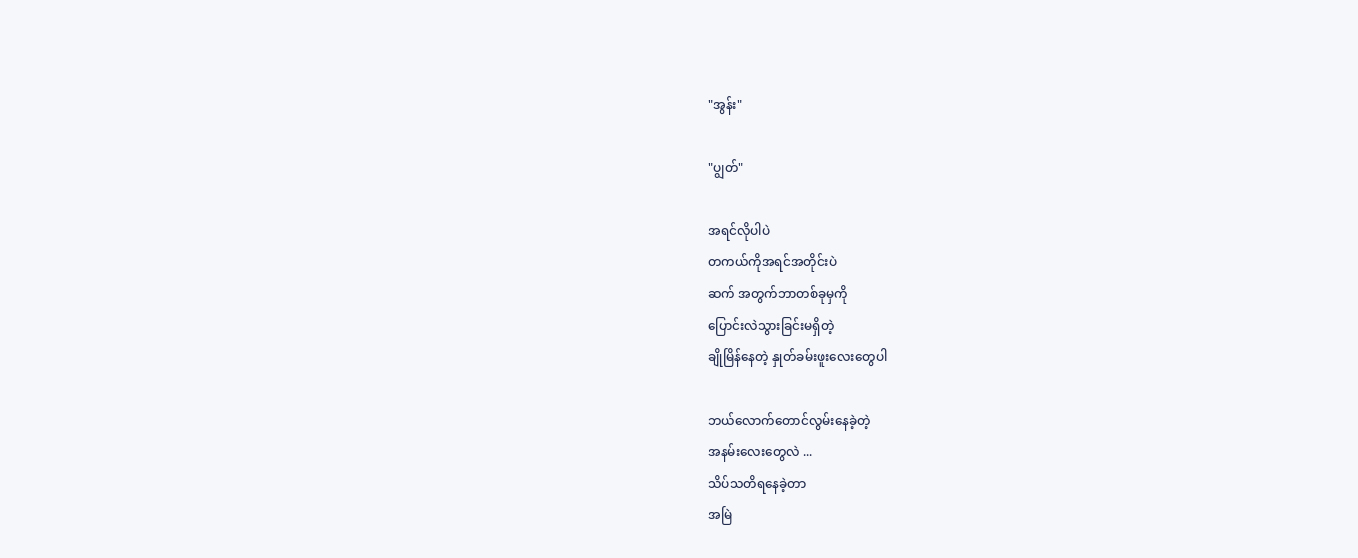"အွန်း"

"ပျွတ်"

အရင်လိုပါပဲ
တကယ်ကိုအရင်အတိုင်းပဲ
ဆက် အတွက်ဘာတစ်ခုမှကို
ပြောင်းလဲသွားခြင်းမရှိတဲ့
ချိုမြိန်နေတဲ့ နှုတ်ခမ်းဖူးလေးတွေပါ

ဘယ်လောက်တောင်လွမ်းနေခဲ့တဲ့
အနမ်းလေးတွေလဲ ...
သိပ်သတိရနေခဲ့တာ
အမြဲ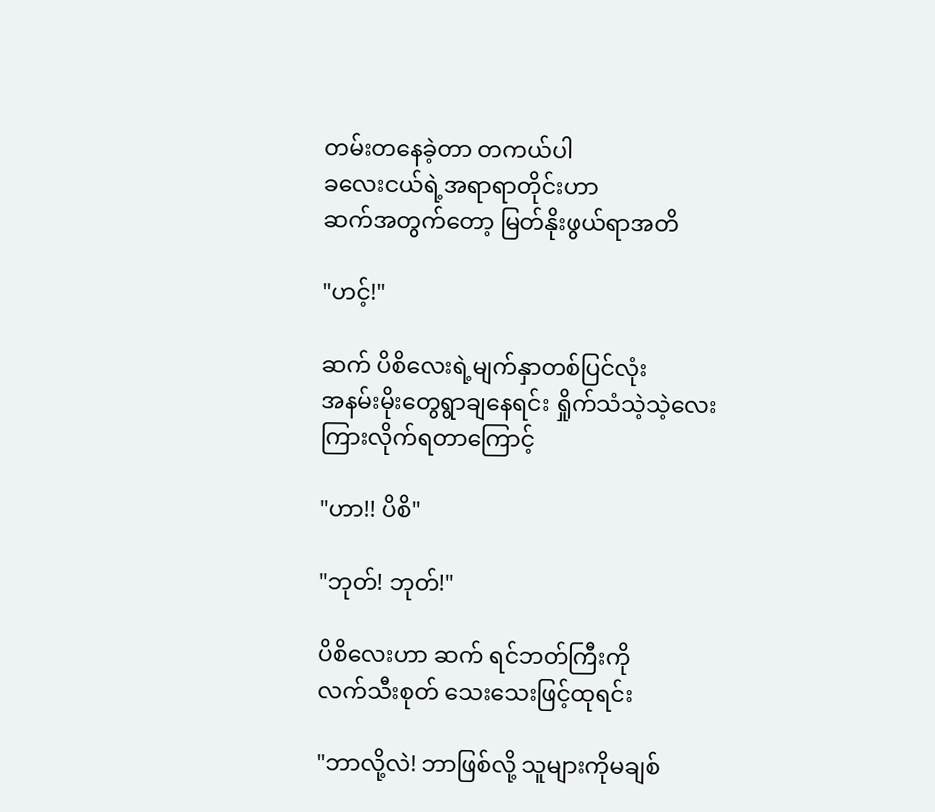တမ်းတနေခဲ့တာ တကယ်ပါ
ခလေးငယ်ရဲ့အရာရာတိုင်းဟာ
ဆက်အတွက်တော့ မြတ်နိုးဖွယ်ရာအတိ

"ဟင့်!"

ဆက် ပိစိလေးရဲ့မျက်နှာတစ်ပြင်လုံး
အနမ်းမိုးတွေရွာချနေရင်း ရှိုက်သံသဲ့သဲ့လေး
ကြားလိုက်ရတာကြောင့်

"ဟာ!! ပိစိ"

"ဘုတ်! ဘုတ်!"

ပိစိလေးဟာ ဆက် ရင်ဘတ်ကြီးကို
လက်သီးစုတ် သေးသေးဖြင့်ထုရင်း

"ဘာလို့လဲ! ဘာဖြစ်လို့ သူများကိုမချစ်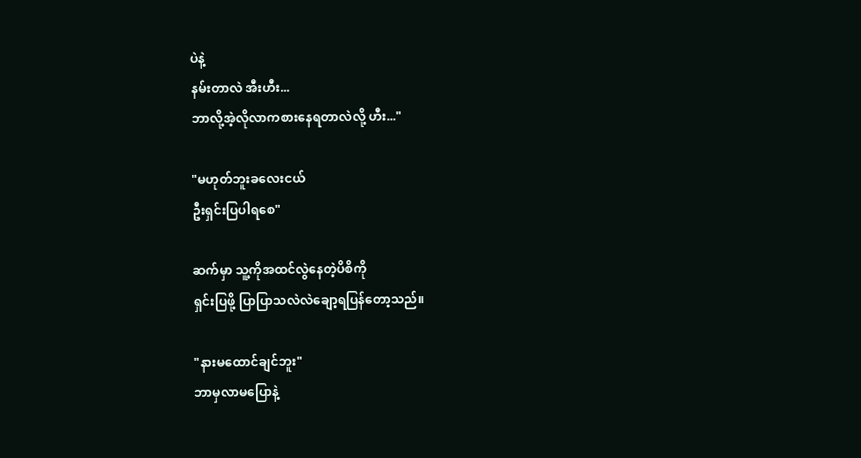ပဲနဲ့
နမ်းတာလဲ အီးဟီး...
ဘာလို့အဲ့လိုလာကစားနေရတာလဲလို့ ဟီး..."

"မဟုတ်ဘူးခလေးငယ်
ဦးရှင်းပြပါရစေ"

ဆက်မှာ သူ့ကိုအထင်လွဲနေတဲ့ပိစိကို
ရှင်းပြဖို့ ပြာပြာသလဲလဲချော့ရပြန်တော့သည်။

"နားမထောင်ချင်ဘူး"
ဘာမှလာမပြောနဲ့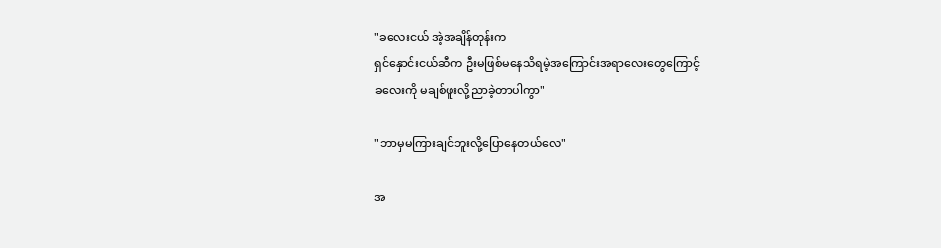"ခလေးငယ် အဲ့အချိန်တုန်းက
ရှင်နှောင်းငယ်ဆီက ဦးမဖြစ်မနေသိရမဲ့အကြောင်းအရာလေးတွေကြောင့်
ခလေးကို မချစ်ဖူးလို့ညာခဲ့တာပါကွာ"

"ဘာမှမကြားချင်ဘူးလို့ပြောနေတယ်လေ"

အ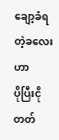ချော့ခံရတဲ့ခလေးဟာ
ပိုပြီးငိုတတ်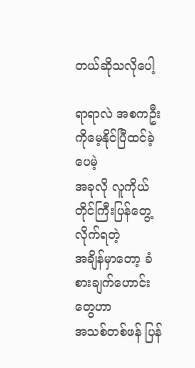တယ်ဆိုသလိုပေါ့

ရာရာလဲ အစကဦးကိုမေ့နိုင်ပြီထင်ခဲ့ပေမဲ့
အခုလို လူကိုယ်တိုင်ကြီးပြန်တွေ့လိုက်ရတဲ့
အချိန်မှာတော့ ခံစားချက်ဟောင်းတွေဟာ
အသစ်တစ်ဖန် ပြန်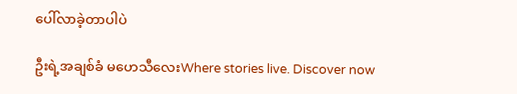ပေါ်လာခဲ့တာပါပဲ

ဦးရဲ့အချစ်ခံ မဟေသီလေးWhere stories live. Discover now